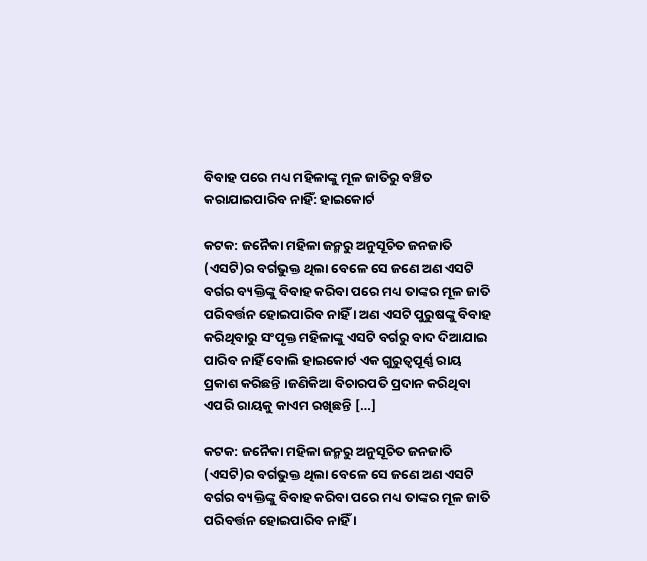ବିବାହ ପରେ ମଧ୍ୟ ମହିଳାଙ୍କୁ ମୂଳ ଜାତିରୁ ବଞ୍ଚିତ କରାଯାଇପାରିବ ନାହିଁ: ହାଇକୋର୍ଟ

କଟକ: ଜନୈକା ମହିଳା ଜନ୍ମରୁ ଅନୁସୂଚିତ ଜନଜାତି (ଏସଟି)ର ବର୍ଗଭୁକ୍ତ ଥିଲା ବେଳେ ସେ ଜଣେ ଅଣ ଏସଟି ବର୍ଗର ବ୍ୟକ୍ତିଙ୍କୁ ବିବାହ କରିବା ପରେ ମଧ୍ୟ ତାଙ୍କର ମୂଳ ଜାତି ପରିବର୍ତ୍ତନ ହୋଇପାରିବ ନାହିଁ । ଅଣ ଏସଟି ପୁରୁଷଙ୍କୁ ବିବାହ କରିଥିବାରୁ ସଂପୃକ୍ତ ମହିଳାଙ୍କୁ ଏସଟି ବର୍ଗରୁ ବାଦ ଦିଆଯାଇ ପାରିବ ନାହିଁ ବୋଲି ହାଇକୋର୍ଟ ଏକ ଗୁରୁତ୍ୱପୂର୍ଣ୍ଣ ରାୟ ପ୍ରକାଶ କରିଛନ୍ତି ।ଜଣିକିଆ ବିଚାରପତି ପ୍ରଦାନ କରିଥିବା ଏପରି ରାୟକୁ କାଏମ ରଖିଛନ୍ତି […]

କଟକ: ଜନୈକା ମହିଳା ଜନ୍ମରୁ ଅନୁସୂଚିତ ଜନଜାତି (ଏସଟି)ର ବର୍ଗଭୁକ୍ତ ଥିଲା ବେଳେ ସେ ଜଣେ ଅଣ ଏସଟି ବର୍ଗର ବ୍ୟକ୍ତିଙ୍କୁ ବିବାହ କରିବା ପରେ ମଧ୍ୟ ତାଙ୍କର ମୂଳ ଜାତି ପରିବର୍ତ୍ତନ ହୋଇପାରିବ ନାହିଁ ।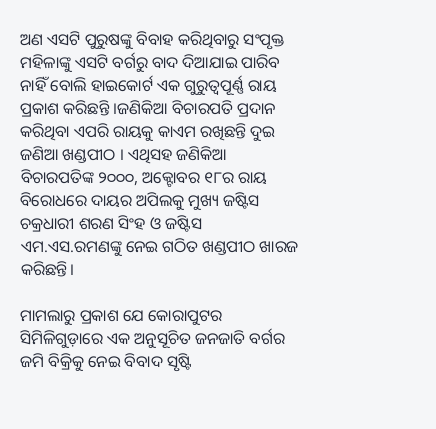ଅଣ ଏସଟି ପୁରୁଷଙ୍କୁ ବିବାହ କରିଥିବାରୁ ସଂପୃକ୍ତ ମହିଳାଙ୍କୁ ଏସଟି ବର୍ଗରୁ ବାଦ ଦିଆଯାଇ ପାରିବ ନାହିଁ ବୋଲି ହାଇକୋର୍ଟ ଏକ ଗୁରୁତ୍ୱପୂର୍ଣ୍ଣ ରାୟ ପ୍ରକାଶ କରିଛନ୍ତି ।ଜଣିକିଆ ବିଚାରପତି ପ୍ରଦାନ କରିଥିବା ଏପରି ରାୟକୁ କାଏମ ରଖିଛନ୍ତି ଦୁଇ ଜଣିଆ ଖଣ୍ଡପୀଠ । ଏଥିସହ ଜଣିକିଆ ବିଚାରପତିଙ୍କ ୨୦୦୦, ଅକ୍ଟୋବର ୧୮ର ରାୟ ବିରୋଧରେ ଦାୟର ଅପିଲକୁ ମୁଖ୍ୟ ଜଷ୍ଟିସ ଚକ୍ରଧାରୀ ଶରଣ ସିଂହ ଓ ଜଷ୍ଟିସ ଏମ.ଏସ.ରମଣଙ୍କୁ ନେଇ ଗଠିତ ଖଣ୍ଡପୀଠ ଖାରଜ କରିଛନ୍ତି।

ମାମଲାରୁ ପ୍ରକାଶ ଯେ କୋରାପୁଟର ସିମିଳିଗୁଡ଼ାରେ ଏକ ଅନୁସୂଚିତ ଜନଜାତି ବର୍ଗର ଜମି ବିକ୍ରିକୁ ନେଇ ବିବାଦ ସୃଷ୍ଟି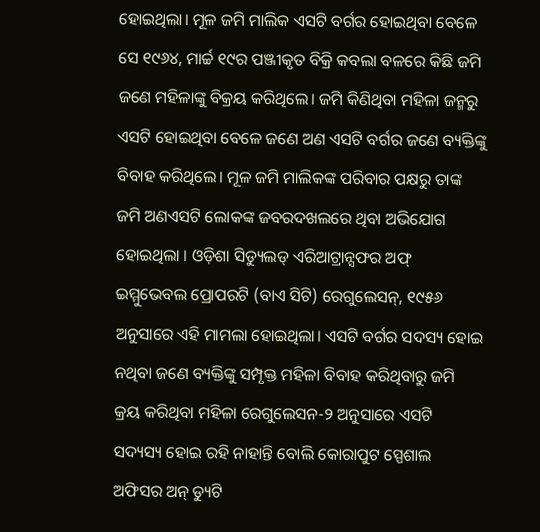ହୋଇଥିଲା। ମୂଳ ଜମି ମାଲିକ ଏସଟି ବର୍ଗର ହୋଇଥିବା ବେଳେ ସେ ୧୯୬୪, ମାର୍ଚ୍ଚ ୧୯ର ପଞ୍ଜୀକୃତ ବିକ୍ରି କବଲା ବଳରେ କିଛି ଜମି ଜଣେ ମହିଳାଙ୍କୁ ବିକ୍ରୟ କରିଥିଲେ। ଜମି କିଣିଥିବା ମହିଳା ଜନ୍ମରୁ ଏସଟି ହୋଇଥିବା ବେଳେ ଜଣେ ଅଣ ଏସଟି ବର୍ଗର ଜଣେ ବ୍ୟକ୍ତିଙ୍କୁ ବିବାହ କରିଥିଲେ। ମୂଳ ଜମି ମାଲିକଙ୍କ ପରିବାର ପକ୍ଷରୁ ତାଙ୍କ ଜମି ଅଣଏସଟି ଲୋକଙ୍କ ଜବରଦଖଲରେ ଥିବା ଅଭିଯୋଗ ହୋଇଥିଲା । ଓଡ଼ିଶା ସିଡ୍ୟୁଲଡ୍‌ ଏରିଆଟ୍ରାନ୍ସଫର ଅଫ୍‌ ଇମ୍ମୁଭେବଲ ପ୍ରୋପରଟି (ବାଏ ସିଟି) ରେଗୁଲେସନ୍‌, ୧୯୫୬ ଅନୁସାରେ ଏହି ମାମଲା ହୋଇଥିଲା। ଏସଟି ବର୍ଗର ସଦସ୍ୟ ହୋଇ ନଥିବା ଜଣେ ବ୍ୟକ୍ତିଙ୍କୁ ସମ୍ପୃକ୍ତ ମହିଳା ବିବାହ କରିଥିବାରୁ ଜମି କ୍ରୟ କରିଥିବା ମହିଳା ରେଗୁଲେସନ-୨ ଅନୁସାରେ ଏସଟି ସଦ୍ୟସ୍ୟ ହୋଇ ରହି ନାହାନ୍ତି ବୋଲି କୋରାପୁଟ ସ୍ପେଶାଲ ଅଫିସର ଅନ୍‌ ଡ୍ୟୁଟି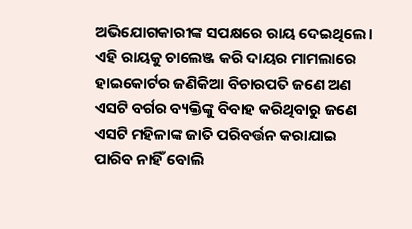ଅଭିଯୋଗକାରୀଙ୍କ ସପକ୍ଷରେ ରାୟ ଦେଇଥିଲେ। ଏହି ରାୟକୁ ଚାଲେଞ୍ଜ କରି ଦାୟର ମାମଲାରେ ହାଇକୋର୍ଟର ଜଣିକିଆ ବିଚାରପତି ଜଣେ ଅଣ ଏସଟି ବର୍ଗର ବ୍ୟକ୍ତିଙ୍କୁ ବିବାହ କରିଥିବାରୁ ଜଣେ ଏସଟି ମହିଳାଙ୍କ ଜାତି ପରିବର୍ତ୍ତନ କରାଯାଇ ପାରିବ ନାହିଁ ବୋଲି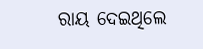ରାୟ ଦେଇଥିଲେ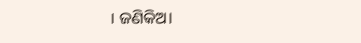। ଜଣିକିଅ।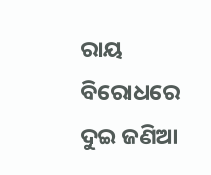ରାୟ ବିରୋଧରେ ଦୁଇ ଜଣିଆ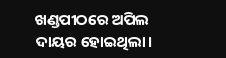ଖଣ୍ଡପୀଠରେ ଅପିଲ ଦାୟର ହୋଇଥିଲା।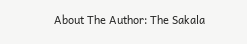About The Author: The Sakala